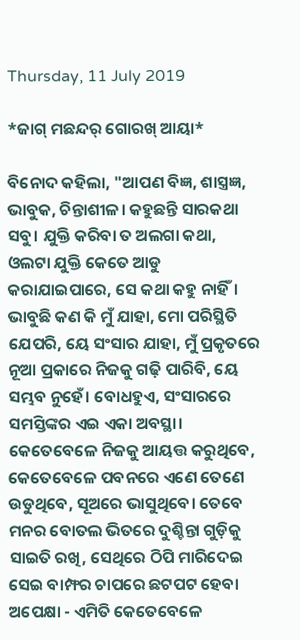Thursday, 11 July 2019

*ଜାଗ୍ ମଛନ୍ଦର୍ ଗୋରଖ୍ ଆୟା*

ବିନୋଦ କହିଲା, "ଆପଣ ବିଜ୍ଞ, ଶାସ୍ତ୍ରଜ୍ଞ, ଭାବୁକ, ଚିନ୍ତାଶୀଳ। କହୁଛନ୍ତି ସାରକଥା ସବୁ। ଯୁକ୍ତି କରିବା ତ ଅଲଗା କଥା, ଓଲଟା ଯୁକ୍ତି କେତେ ଆଡୁ କରାଯାଇପାରେ, ସେ କଥା କହୁ ନାହିଁ। ଭାବୁଛି କଣ କି ମୁଁ ଯାହା, ମୋ ପରିସ୍ଥିତି ଯେପରି, ୟେ ସଂସାର ଯାହା, ମୁଁ ପ୍ରକୃତରେ ନୂଆ ପ୍ରକାରେ ନିଜକୁ ଗଢ଼ି ପାରିବି, ୟେ ସମ୍ଭବ ନୁହେଁ। ବୋଧହୁଏ, ସଂସାରରେ ସମସ୍ତିଙ୍କର ଏଇ ଏକା ଅବସ୍ଥା। କେତେବେଳେ ନିଜକୁ ଆୟତ୍ତ କରୁଥିବେ, କେତେବେଳେ ପବନରେ ଏଣେ ତେଣେ ଉଡୁଥିବେ, ସୂଅରେ ଭାସୁଥିବେ। ତେବେ ମନର ବୋତଲ ଭିତରେ ଦୁଶ୍ଚିନ୍ତା ଗୁଡ଼ିକୁ ସାଇତି ରଖି, ସେଥିରେ ଠିପି ମାରିଦେଇ ସେଇ ବାମ୍ଫର ଚାପରେ ଛଟପଟ ହେବା ଅପେକ୍ଷା - ଏମିତି କେତେବେଳେ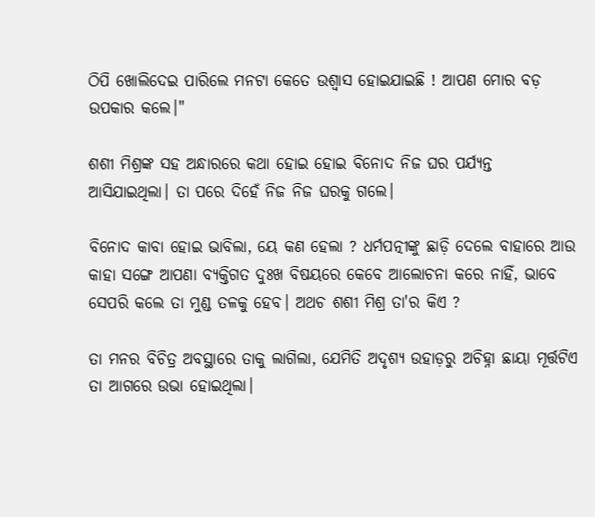ଠିପି ଖୋଲିଦେଇ ପାରିଲେ ମନଟା କେତେ ଉଶ୍ୱାସ ହୋଇଯାଇଛି ! ଆପଣ ମୋର ବଡ଼ ଉପକାର କଲେ।"

ଶଶୀ ମିଶ୍ରଙ୍କ ସହ ଅନ୍ଧାରରେ କଥା ହୋଇ ହୋଇ ବିନୋଦ ନିଜ ଘର ପର୍ଯ୍ୟନ୍ତ ଆସିଯାଇଥିଲା। ତା ପରେ ଦିହେଁ ନିଜ ନିଜ ଘରକୁ ଗଲେ।

ବିନୋଦ କାବା ହୋଇ ଭାବିଲା, ୟେ କଣ ହେଲା ? ଧର୍ମପତ୍ନୀଙ୍କୁ ଛାଡ଼ି ଦେଲେ ବାହାରେ ଆଉ କାହା ସଙ୍ଗେ ଆପଣା ବ୍ୟକ୍ତିଗତ ଦୁଃଖ ବିଷୟରେ କେବେ ଆଲୋଚନା କରେ ନାହିଁ, ଭାବେ ସେପରି କଲେ ତା ମୁଣ୍ଡ ତଳକୁ ହେବ। ଅଥଚ ଶଶୀ ମିଶ୍ର ତା'ର କିଏ ?

ତା ମନର ବିଚିତ୍ର ଅବସ୍ଥାରେ ତାକୁ ଲାଗିଲା, ଯେମିତି ଅଦୃଶ୍ୟ ଉହାଡ଼ରୁ ଅଚିହ୍ନା ଛାୟା ମୂର୍ତ୍ତଟିଏ ତା ଆଗରେ ଉଭା ହୋଇଥିଲା।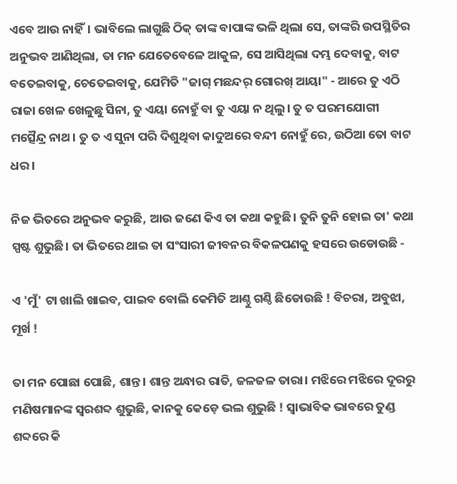ଏବେ ଆଉ ନାହିଁ। ଭାବିଲେ ଲାଗୁଛି ଠିକ୍ ତାଙ୍କ ବାପାଙ୍କ ଭଳି ଥିଲା ସେ, ତାଙ୍କରି ଉପସ୍ଥିତିର ଅନୁଭବ ଆଣିଥିଲା, ତା ମନ ଯେତେବେଳେ ଆକୁଳ, ସେ ଆସିଥିଲା ଦମ୍ଭ ଦେବାକୁ, ବାଟ ବତେଇବାକୁ, ଚେତେଇବାକୁ, ଯେମିତି "ଜାଗ୍ ମଛନ୍ଦର୍ ଗୋରଖ୍ ଆୟା" - ଆରେ ତୁ ଏଠି ରାଜା ଖେଳ ଖେଳୁଛୁ ସିନା, ତୁ ଏୟା ନୋହୁଁ ବା ତୁ ଏୟା ନ ଥିଲୁ। ତୁ ତ ପରମଯୋଗୀ ମତ୍ସୈନ୍ଦ୍ର ନାଥ। ତୁ ତ ଏ ସୁନା ପରି ଦିଶୁଥିବା କାଦୁଅରେ ବନ୍ଦୀ ନୋହୁଁ ରେ, ଉଠିଆ ତୋ ବାଟ ଧର।

ନିଜ ଭିତରେ ଅନୁଭବ କରୁଛି, ଆଉ ଜଣେ କିଏ ତା କଥା କହୁଛି। ତୁନି ତୁନି ହୋଇ ତା' କଥା ସ୍ପଷ୍ଟ ଶୁଭୁଛି। ତା ଭିତରେ ଥାଇ ତା ସଂସାରୀ ଜୀବନର ବିକଳପଣକୁ ହସରେ ଉଡୋଉଛି -

ଏ 'ମୁଁ' ଟା ଖାଲି ଖାଇବ, ପାଇବ ବୋଲି କେମିତି ଆଣ୍ଠୁ ଗଣ୍ଠି ଛିଡୋଉଛି ! ବିଚରା, ଅବୁଝା, ମୂର୍ଖ !

ତା ମନ ପୋଛା ପୋଛି, ଶାନ୍ତ। ଶାନ୍ତ ଅନ୍ଧାର ରାତି, ଜଳଜଳ ତାରା। ମଝିରେ ମଝିରେ ଦୂରରୁ ମଣିଷମାନଙ୍କ ସ୍ୱରଶବ୍ଦ ଶୁଭୁଛି, କାନକୁ କେଡ଼େ ଭଲ ଶୁଭୁଛି ! ସ୍ୱାଭାବିକ ଭାବରେ ତୁଣ୍ଡ ଶବ୍ଦରେ କି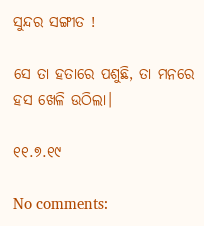ସୁନ୍ଦର ସଙ୍ଗୀତ !

ସେ ତା ହତାରେ ପଶୁଛି, ତା ମନରେ ହସ ଖେଳି ଉଠିଲା।

୧୧.୭.୧୯

No comments: